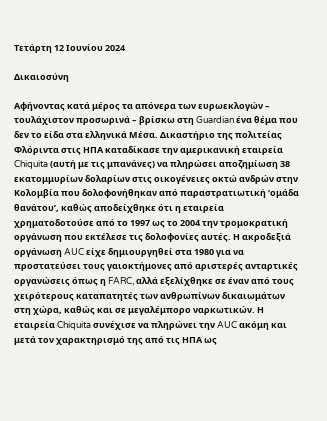Τετάρτη 12 Ιουνίου 2024

Δικαιοσύνη

Αφήνοντας κατά μέρος τα απόνερα των ευρωεκλογών – τουλάχιστον προσωρινά – βρίσκω στη Guardian ένα θέμα που δεν το είδα στα ελληνικά Μέσα. Δικαστήριο της πολιτείας Φλόριντα στις ΗΠΑ καταδίκασε την αμερικανική εταιρεία Chiquita (αυτή με τις μπανάνες) να πληρώσει αποζημίωση 38 εκατομμυρίων δολαρίων στις οικογένειες οκτώ ανδρών στην Κολομβία που δολοφονήθηκαν από παραστρατιωτική ‘ομάδα θανάτου’, καθώς αποδείχθηκε ότι η εταιρεία χρηματοδοτούσε από το 1997 ως το 2004 την τρομοκρατική οργάνωση που εκτέλεσε τις δολοφονίες αυτές. Η ακροδεξιά οργάνωση AUC είχε δημιουργηθεί στα 1980 για να προστατεύσει τους γαιοκτήμονες από αριστερές ανταρτικές οργανώσεις όπως η FARC, αλλά εξελίχθηκε σε έναν από τους χειρότερους καταπατητές των ανθρωπίνων δικαιωμάτων στη χώρα, καθώς και σε μεγαλέμπορο ναρκωτικών. Η εταιρεία Chiquita συνέχισε να πληρώνει την AUC ακόμη και μετά τον χαρακτηρισμό της από τις ΗΠΑ ως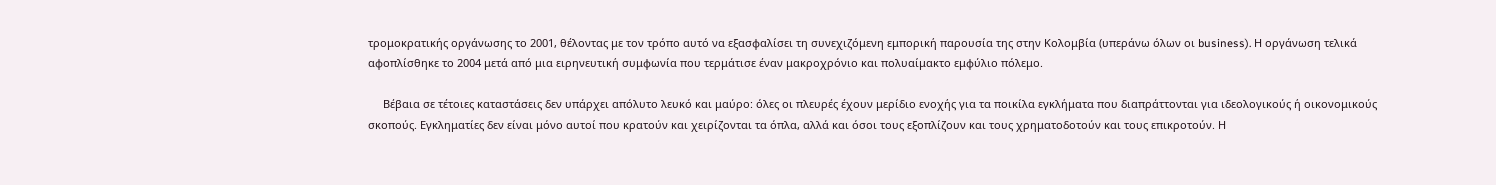τρομοκρατικής οργάνωσης το 2001, θέλοντας με τον τρόπο αυτό να εξασφαλίσει τη συνεχιζόμενη εμπορική παρουσία της στην Κολομβία (υπεράνω όλων οι business). Η οργάνωση τελικά αφοπλίσθηκε το 2004 μετά από μια ειρηνευτική συμφωνία που τερμάτισε έναν μακροχρόνιο και πολυαίμακτο εμφύλιο πόλεμο.

     Βέβαια σε τέτοιες καταστάσεις δεν υπάρχει απόλυτο λευκό και μαύρο: όλες οι πλευρές έχουν μερίδιο ενοχής για τα ποικίλα εγκλήματα που διαπράττονται για ιδεολογικούς ή οικονομικούς σκοπούς. Εγκληματίες δεν είναι μόνο αυτοί που κρατούν και χειρίζονται τα όπλα, αλλά και όσοι τους εξοπλίζουν και τους χρηματοδοτούν και τους επικροτούν. Η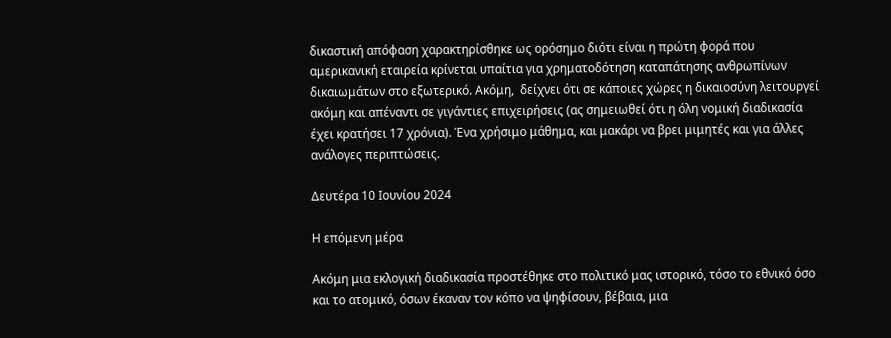δικαστική απόφαση χαρακτηρίσθηκε ως ορόσημο διότι είναι η πρώτη φορά που αμερικανική εταιρεία κρίνεται υπαίτια για χρηματοδότηση καταπάτησης ανθρωπίνων δικαιωμάτων στο εξωτερικό. Ακόμη,  δείχνει ότι σε κάποιες χώρες η δικαιοσύνη λειτουργεί ακόμη και απέναντι σε γιγάντιες επιχειρήσεις (ας σημειωθεί ότι η όλη νομική διαδικασία έχει κρατήσει 17 χρόνια). Ένα χρήσιμο μάθημα, και μακάρι να βρει μιμητές και για άλλες ανάλογες περιπτώσεις.

Δευτέρα 10 Ιουνίου 2024

Η επόμενη μέρα

Ακόμη μια εκλογική διαδικασία προστέθηκε στο πολιτικό μας ιστορικό, τόσο το εθνικό όσο και το ατομικό, όσων έκαναν τον κόπο να ψηφίσουν, βέβαια, μια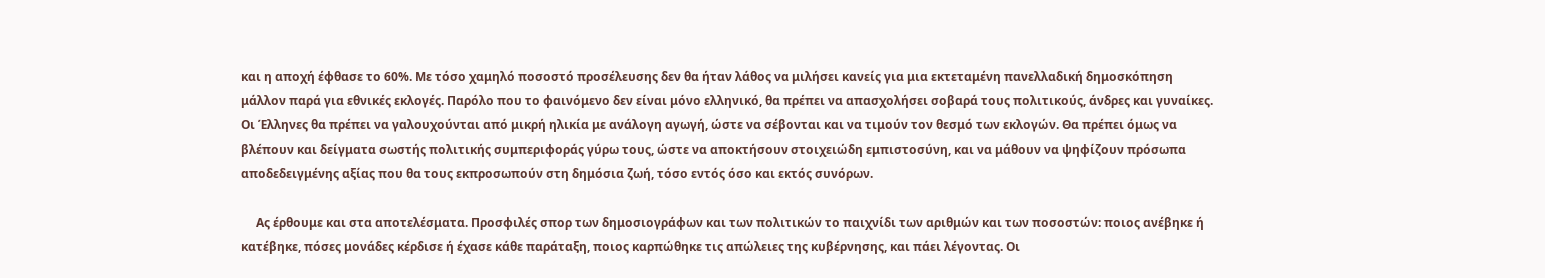και η αποχή έφθασε το 60%. Με τόσο χαμηλό ποσοστό προσέλευσης δεν θα ήταν λάθος να μιλήσει κανείς για μια εκτεταμένη πανελλαδική δημοσκόπηση μάλλον παρά για εθνικές εκλογές. Παρόλο που το φαινόμενο δεν είναι μόνο ελληνικό, θα πρέπει να απασχολήσει σοβαρά τους πολιτικούς, άνδρες και γυναίκες. Οι Έλληνες θα πρέπει να γαλουχούνται από μικρή ηλικία με ανάλογη αγωγή, ώστε να σέβονται και να τιμούν τον θεσμό των εκλογών. Θα πρέπει όμως να βλέπουν και δείγματα σωστής πολιτικής συμπεριφοράς γύρω τους, ώστε να αποκτήσουν στοιχειώδη εμπιστοσύνη, και να μάθουν να ψηφίζουν πρόσωπα αποδεδειγμένης αξίας που θα τους εκπροσωπούν στη δημόσια ζωή, τόσο εντός όσο και εκτός συνόρων.

     Ας έρθουμε και στα αποτελέσματα. Προσφιλές σπορ των δημοσιογράφων και των πολιτικών το παιχνίδι των αριθμών και των ποσοστών: ποιος ανέβηκε ή κατέβηκε, πόσες μονάδες κέρδισε ή έχασε κάθε παράταξη, ποιος καρπώθηκε τις απώλειες της κυβέρνησης, και πάει λέγοντας. Οι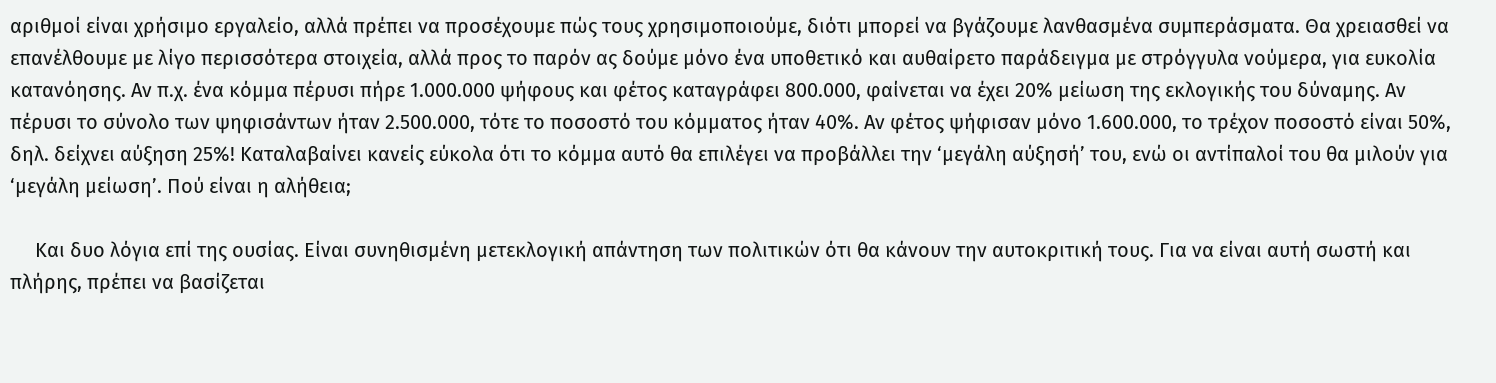αριθμοί είναι χρήσιμο εργαλείο, αλλά πρέπει να προσέχουμε πώς τους χρησιμοποιούμε, διότι μπορεί να βγάζουμε λανθασμένα συμπεράσματα. Θα χρειασθεί να επανέλθουμε με λίγο περισσότερα στοιχεία, αλλά προς το παρόν ας δούμε μόνο ένα υποθετικό και αυθαίρετο παράδειγμα με στρόγγυλα νούμερα, για ευκολία κατανόησης. Αν π.χ. ένα κόμμα πέρυσι πήρε 1.000.000 ψήφους και φέτος καταγράφει 800.000, φαίνεται να έχει 20% μείωση της εκλογικής του δύναμης. Αν πέρυσι το σύνολο των ψηφισάντων ήταν 2.500.000, τότε το ποσοστό του κόμματος ήταν 40%. Αν φέτος ψήφισαν μόνο 1.600.000, το τρέχον ποσοστό είναι 50%, δηλ. δείχνει αύξηση 25%! Καταλαβαίνει κανείς εύκολα ότι το κόμμα αυτό θα επιλέγει να προβάλλει την ‘μεγάλη αύξησή’ του, ενώ οι αντίπαλοί του θα μιλούν για ‘μεγάλη μείωση’. Πού είναι η αλήθεια;

     Και δυο λόγια επί της ουσίας. Είναι συνηθισμένη μετεκλογική απάντηση των πολιτικών ότι θα κάνουν την αυτοκριτική τους. Για να είναι αυτή σωστή και πλήρης, πρέπει να βασίζεται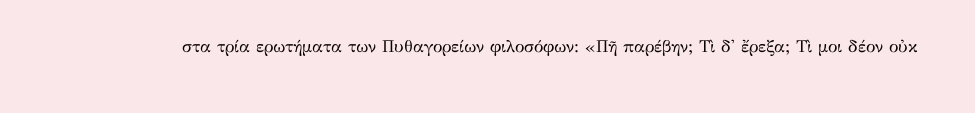στα τρία ερωτήματα των Πυθαγορείων φιλοσόφων: «Πῆ παρέβην; Τὶ δ' ἔρεξα; Τὶ μοι δέον οὐκ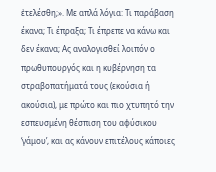ἐτελέσθη;». Με απλά λόγια: Τι παράβαση έκανα; Τι έπραξα; Τι έπρεπε να κάνω και δεν έκανα; Ας αναλογισθεί λοιπόν ο πρωθυπουργός και η κυβέρνηση τα στραβοπατήματά τους (εκούσια ή ακούσια), με πρώτο και πιο χτυπητό την εσπευσμένη θέσπιση του αφύσικου ‘γάμου’, και ας κάνουν επιτέλους κάποιες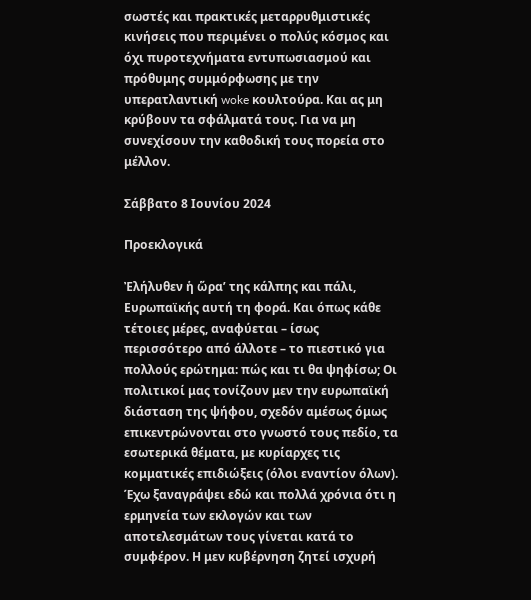σωστές και πρακτικές μεταρρυθμιστικές κινήσεις που περιμένει ο πολύς κόσμος και όχι πυροτεχνήματα εντυπωσιασμού και πρόθυμης συμμόρφωσης με την υπερατλαντική woke κουλτούρα. Και ας μη κρύβουν τα σφάλματά τους. Για να μη συνεχίσουν την καθοδική τους πορεία στο μέλλον.

Σάββατο 8 Ιουνίου 2024

Προεκλογικά

Ἐλήλυθεν ἡ ὥρα’ της κάλπης και πάλι, Ευρωπαϊκής αυτή τη φορά. Και όπως κάθε τέτοιες μέρες, αναφύεται – ίσως περισσότερο από άλλοτε – το πιεστικό για πολλούς ερώτημα: πώς και τι θα ψηφίσω; Οι πολιτικοί μας τονίζουν μεν την ευρωπαϊκή διάσταση της ψήφου, σχεδόν αμέσως όμως επικεντρώνονται στο γνωστό τους πεδίο, τα εσωτερικά θέματα, με κυρίαρχες τις κομματικές επιδιώξεις (όλοι εναντίον όλων). Έχω ξαναγράψει εδώ και πολλά χρόνια ότι η ερμηνεία των εκλογών και των αποτελεσμάτων τους γίνεται κατά το συμφέρον. Η μεν κυβέρνηση ζητεί ισχυρή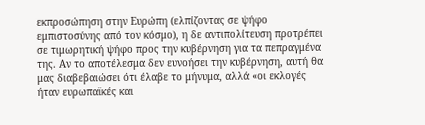εκπροσώπηση στην Ευρώπη (ελπίζοντας σε ψήφο εμπιστοσύνης από τον κόσμο), η δε αντιπολίτευση προτρέπει σε τιμωρητική ψήφο προς την κυβέρνηση για τα πεπραγμένα της. Αν το αποτέλεσμα δεν ευνοήσει την κυβέρνηση, αυτή θα μας διαβεβαιώσει ότι έλαβε το μήνυμα, αλλά «οι εκλογές ήταν ευρωπαϊκές και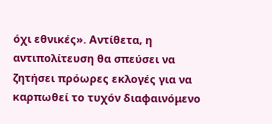όχι εθνικές». Αντίθετα, η αντιπολίτευση θα σπεύσει να ζητήσει πρόωρες εκλογές για να καρπωθεί το τυχόν διαφαινόμενο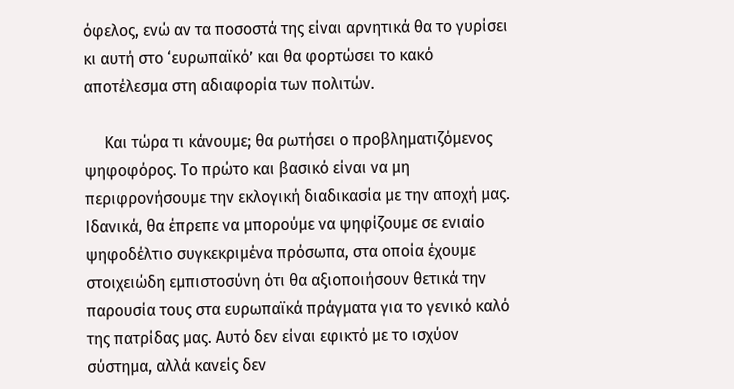όφελος, ενώ αν τα ποσοστά της είναι αρνητικά θα το γυρίσει κι αυτή στο ‘ευρωπαϊκό’ και θα φορτώσει το κακό αποτέλεσμα στη αδιαφορία των πολιτών.

     Και τώρα τι κάνουμε; θα ρωτήσει ο προβληματιζόμενος ψηφοφόρος. Το πρώτο και βασικό είναι να μη περιφρονήσουμε την εκλογική διαδικασία με την αποχή μας. Ιδανικά, θα έπρεπε να μπορούμε να ψηφίζουμε σε ενιαίο ψηφοδέλτιο συγκεκριμένα πρόσωπα, στα οποία έχουμε στοιχειώδη εμπιστοσύνη ότι θα αξιοποιήσουν θετικά την παρουσία τους στα ευρωπαϊκά πράγματα για το γενικό καλό της πατρίδας μας. Αυτό δεν είναι εφικτό με το ισχύον σύστημα, αλλά κανείς δεν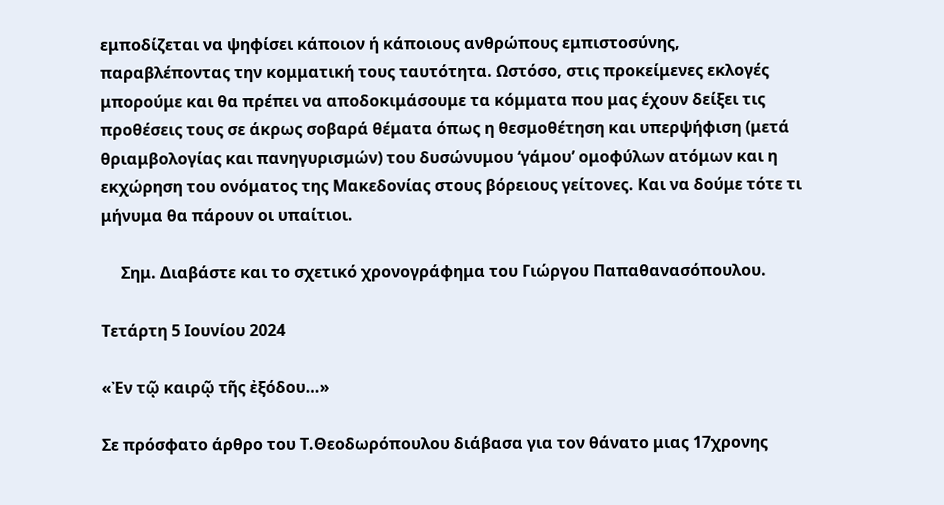εμποδίζεται να ψηφίσει κάποιον ή κάποιους ανθρώπους εμπιστοσύνης, παραβλέποντας την κομματική τους ταυτότητα. Ωστόσο, στις προκείμενες εκλογές μπορούμε και θα πρέπει να αποδοκιμάσουμε τα κόμματα που μας έχουν δείξει τις προθέσεις τους σε άκρως σοβαρά θέματα όπως η θεσμοθέτηση και υπερψήφιση (μετά θριαμβολογίας και πανηγυρισμών) του δυσώνυμου ‘γάμου’ ομοφύλων ατόμων και η εκχώρηση του ονόματος της Μακεδονίας στους βόρειους γείτονες. Και να δούμε τότε τι μήνυμα θα πάρουν οι υπαίτιοι.

     Σημ. Διαβάστε και το σχετικό χρονογράφημα του Γιώργου Παπαθανασόπουλου.

Τετάρτη 5 Ιουνίου 2024

«Ἐν τῷ καιρῷ τῆς ἐξόδου…»

Σε πρόσφατο άρθρο του Τ.Θεοδωρόπουλου διάβασα για τον θάνατο μιας 17χρονης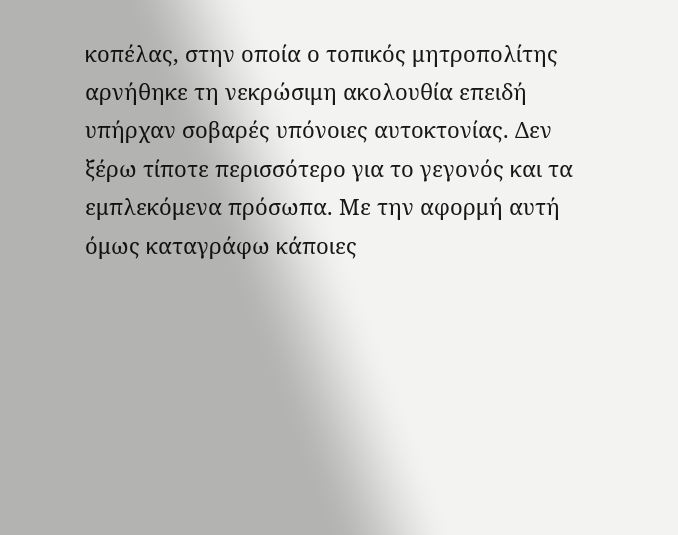κοπέλας, στην οποία ο τοπικός μητροπολίτης αρνήθηκε τη νεκρώσιμη ακολουθία επειδή υπήρχαν σοβαρές υπόνοιες αυτοκτονίας. Δεν ξέρω τίποτε περισσότερο για το γεγονός και τα εμπλεκόμενα πρόσωπα. Με την αφορμή αυτή όμως καταγράφω κάποιες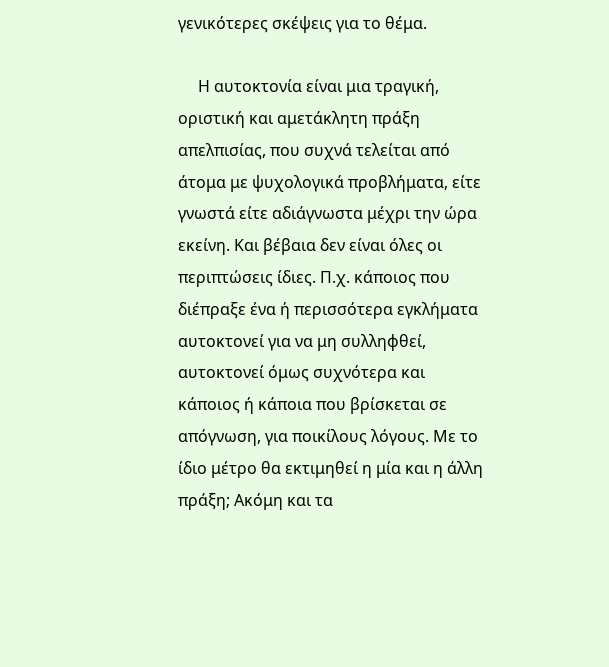γενικότερες σκέψεις για το θέμα.

     Η αυτοκτονία είναι μια τραγική, οριστική και αμετάκλητη πράξη απελπισίας, που συχνά τελείται από άτομα με ψυχολογικά προβλήματα, είτε γνωστά είτε αδιάγνωστα μέχρι την ώρα εκείνη. Και βέβαια δεν είναι όλες οι περιπτώσεις ίδιες. Π.χ. κάποιος που διέπραξε ένα ή περισσότερα εγκλήματα αυτοκτονεί για να μη συλληφθεί, αυτοκτονεί όμως συχνότερα και κάποιος ή κάποια που βρίσκεται σε απόγνωση, για ποικίλους λόγους. Με το ίδιο μέτρο θα εκτιμηθεί η μία και η άλλη πράξη; Ακόμη και τα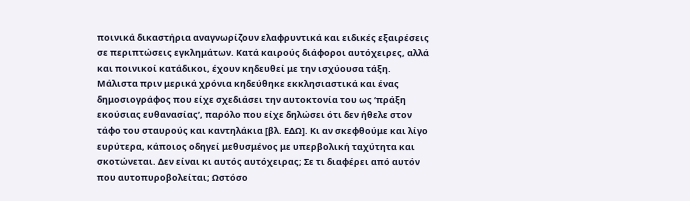ποινικά δικαστήρια αναγνωρίζουν ελαφρυντικά και ειδικές εξαιρέσεις σε περιπτώσεις εγκλημάτων. Κατά καιρούς διάφοροι αυτόχειρες, αλλά και ποινικοί κατάδικοι, έχουν κηδευθεί με την ισχύουσα τάξη. Μάλιστα πριν μερικά χρόνια κηδεύθηκε εκκλησιαστικά και ένας δημοσιογράφος που είχε σχεδιάσει την αυτοκτονία του ως ‘πράξη εκούσιας ευθανασίας’, παρόλο που είχε δηλώσει ότι δεν ήθελε στον τάφο του σταυρούς και καντηλάκια [βλ. ΕΔΩ]. Κι αν σκεφθούμε και λίγο ευρύτερα, κάποιος οδηγεί μεθυσμένος με υπερβολική ταχύτητα και σκοτώνεται. Δεν είναι κι αυτός αυτόχειρας; Σε τι διαφέρει από αυτόν που αυτοπυροβολείται; Ωστόσο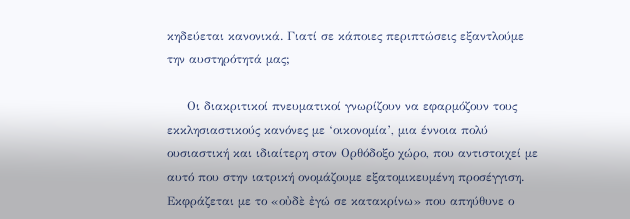κηδεύεται κανονικά. Γιατί σε κάποιες περιπτώσεις εξαντλούμε την αυστηρότητά μας;

     Οι διακριτικοί πνευματικοί γνωρίζουν να εφαρμόζουν τους εκκλησιαστικούς κανόνες με ‘οικονομία’, μια έννοια πολύ ουσιαστική και ιδιαίτερη στον Ορθόδοξο χώρο, που αντιστοιχεί με αυτό που στην ιατρική ονομάζουμε εξατομικευμένη προσέγγιση. Εκφράζεται με το «οὐδὲ ἐγώ σε κατακρίνω» που απηύθυνε ο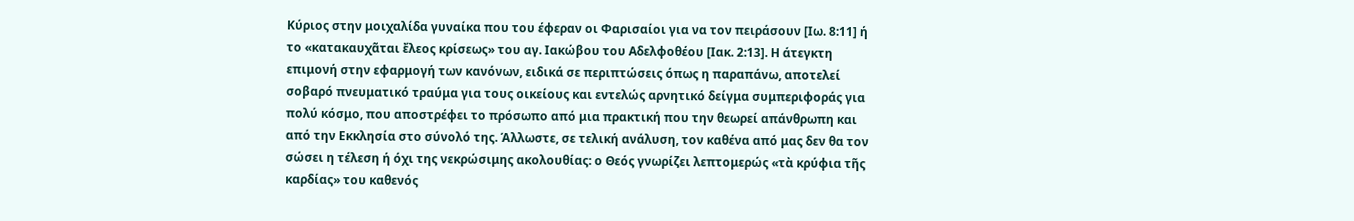Κύριος στην μοιχαλίδα γυναίκα που του έφεραν οι Φαρισαίοι για να τον πειράσουν [Ιω. 8:11] ή το «κατακαυχᾶται ἔλεος κρίσεως» του αγ. Ιακώβου του Αδελφοθέου [Ιακ. 2:13]. Η άτεγκτη επιμονή στην εφαρμογή των κανόνων, ειδικά σε περιπτώσεις όπως η παραπάνω, αποτελεί σοβαρό πνευματικό τραύμα για τους οικείους και εντελώς αρνητικό δείγμα συμπεριφοράς για πολύ κόσμο, που αποστρέφει το πρόσωπο από μια πρακτική που την θεωρεί απάνθρωπη και από την Εκκλησία στο σύνολό της. Άλλωστε, σε τελική ανάλυση, τον καθένα από μας δεν θα τον σώσει η τέλεση ή όχι της νεκρώσιμης ακολουθίας: ο Θεός γνωρίζει λεπτομερώς «τὰ κρύφια τῆς καρδίας» του καθενός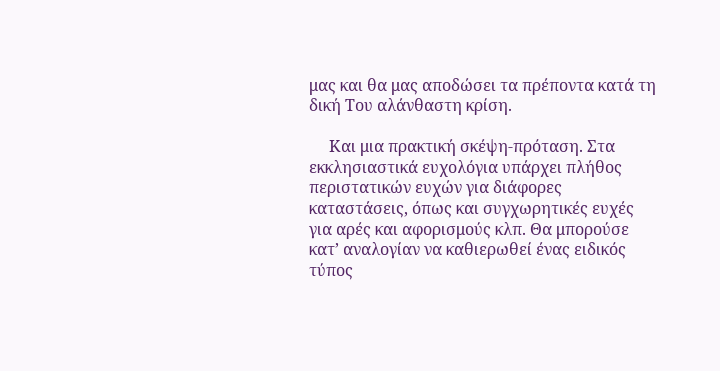μας και θα μας αποδώσει τα πρέποντα κατά τη δική Του αλάνθαστη κρίση.

     Και μια πρακτική σκέψη-πρόταση. Στα εκκλησιαστικά ευχολόγια υπάρχει πλήθος περιστατικών ευχών για διάφορες καταστάσεις, όπως και συγχωρητικές ευχές για αρές και αφορισμούς κλπ. Θα μπορούσε κατ’ αναλογίαν να καθιερωθεί ένας ειδικός τύπος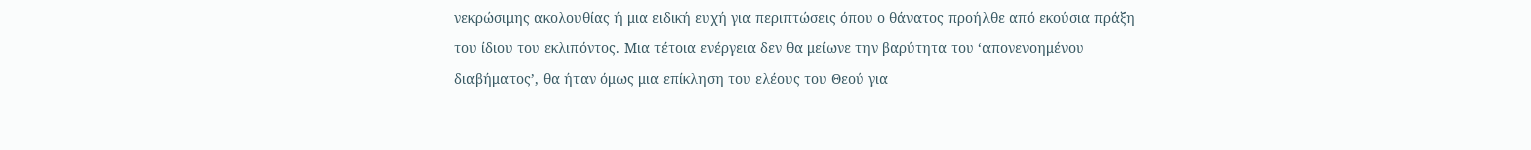νεκρώσιμης ακολουθίας ή μια ειδική ευχή για περιπτώσεις όπου ο θάνατος προήλθε από εκούσια πράξη του ίδιου του εκλιπόντος. Μια τέτοια ενέργεια δεν θα μείωνε την βαρύτητα του ‘απονενοημένου διαβήματος’, θα ήταν όμως μια επίκληση του ελέους του Θεού για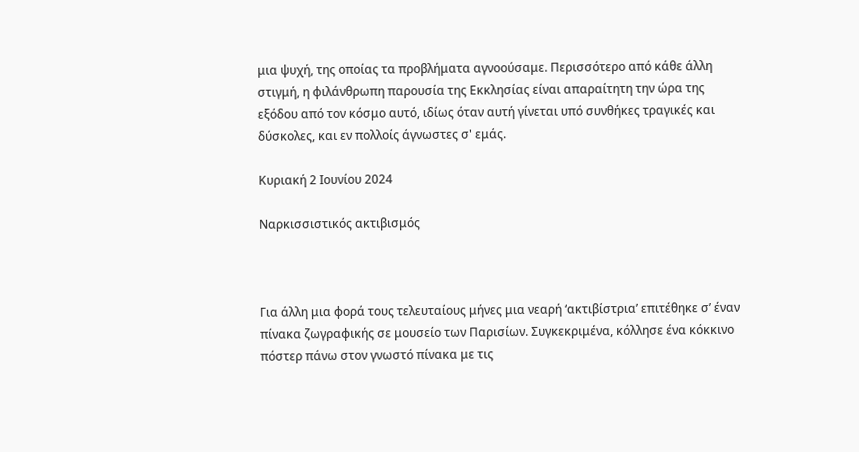μια ψυχή, της οποίας τα προβλήματα αγνοούσαμε. Περισσότερο από κάθε άλλη στιγμή, η φιλάνθρωπη παρουσία της Εκκλησίας είναι απαραίτητη την ώρα της εξόδου από τον κόσμο αυτό, ιδίως όταν αυτή γίνεται υπό συνθήκες τραγικές και δύσκολες, και εν πολλοίς άγνωστες σ' εμάς.

Κυριακή 2 Ιουνίου 2024

Ναρκισσιστικός ακτιβισμός



Για άλλη μια φορά τους τελευταίους μήνες μια νεαρή ‘ακτιβίστρια’ επιτέθηκε σ’ έναν πίνακα ζωγραφικής σε μουσείο των Παρισίων. Συγκεκριμένα, κόλλησε ένα κόκκινο πόστερ πάνω στον γνωστό πίνακα με τις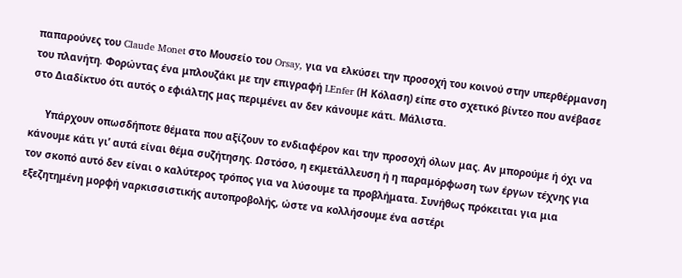παπαρούνες του Claude Monet στο Μουσείο του Orsay, για να ελκύσει την προσοχή του κοινού στην υπερθέρμανση του πλανήτη. Φορώντας ένα μπλουζάκι με την επιγραφή LEnfer (Η Κόλαση) είπε στο σχετικό βίντεο που ανέβασε στο Διαδίκτυο ότι αυτός ο εφιάλτης μας περιμένει αν δεν κάνουμε κάτι. Μάλιστα.

     Υπάρχουν οπωσδήποτε θέματα που αξίζουν το ενδιαφέρον και την προσοχή όλων μας. Αν μπορούμε ή όχι να κάνουμε κάτι γι’ αυτά είναι θέμα συζήτησης. Ωστόσο, η εκμετάλλευση ή η παραμόρφωση των έργων τέχνης για τον σκοπό αυτό δεν είναι ο καλύτερος τρόπος για να λύσουμε τα προβλήματα. Συνήθως πρόκειται για μια εξεζητημένη μορφή ναρκισσιστικής αυτοπροβολής, ώστε να κολλήσουμε ένα αστέρι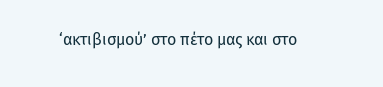‘ακτιβισμού’ στο πέτο μας και στο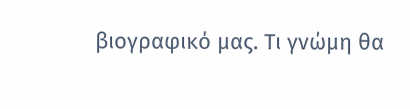βιογραφικό μας. Τι γνώμη θα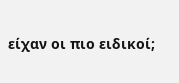είχαν οι πιο ειδικοί;